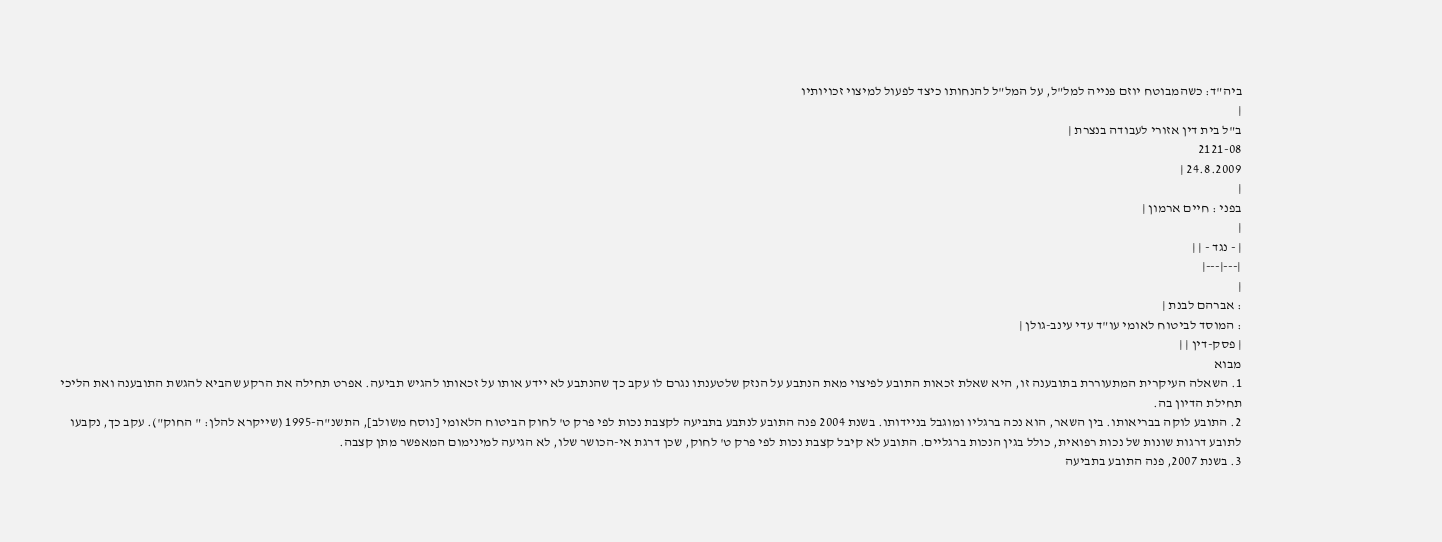ביה"ד: כשהמבוטח יוזם פנייה למל"ל, על המל"ל להנחותו כיצד לפעול למיצוי זכויותיו
|
ב"ל בית דין אזורי לעבודה בנצרת |
2121-08
24.8.2009 |
|
בפני : חיים ארמון |
|
| - נגד - | |
|---|---|
|
: אברהם לבנת |
: המוסד לביטוח לאומי עו"ד עדי עינב-גולן |
| פסק-דין | |
מבוא
1. השאלה העיקרית המתעוררת בתובענה זו, היא שאלת זכאות התובע לפיצוי מאת הנתבע על הנזק שלטענתו נגרם לו עקב כך שהנתבע לא יידע אותו על זכאותו להגיש תביעה. אפרט תחילה את הרקע שהביא להגשת התובענה ואת הליכי תחילת הדיון בה.
2. התובע לוקה בבריאותו. בין השאר, הוא נכה ברגליו ומוגבל בניידותו. בשנת 2004 פנה התובע לנתבע בתביעה לקצבת נכות לפי פרק ט' לחוק הביטוח הלאומי [נוסח משולב], התשנ"ה-1995 (שייקרא להלן: " החוק"). עקב כך, נקבעו לתובע דרגות שונות של נכות רפואית, כולל בגין הנכות ברגליים. התובע לא קיבל קצבת נכות לפי פרק ט' לחוק, שכן דרגת אי-הכושר שלו, לא הגיעה למינימום המאפשר מתן קצבה.
3. בשנת 2007, פנה התובע בתביעה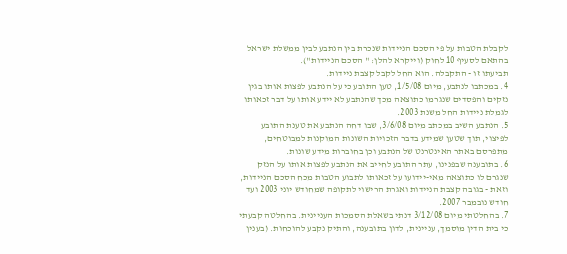לקבלת הטבות על פי הסכם הניידות שנכרת בין הנתבע לבין ממשלת ישראל בהתאם לסעיף 10 לחוק (וייקרא להלן: " הסכם הניידות").
תביעתו זו - התקבלה. הוא החל לקבל קצבת ניידות.
4. במכתבו לנתבע, מיום 1/5/08, טען התובע כי על הנתבע לפצות אותו בגין נזקים והפסדים שנגרמו כתוצאה מכך שהנתבע לא יידע אותו על דבר זכאותו לגמלת ניידות החל משנת 2003.
5. הנתבע השיב במכתב מיום 3/6/08, שבו דחה הנתבע את טענת התובע לפיצוי, תוך שטען שמידע בדבר הזכויות השונות המוקנות למבוטחים, מתפרסם באתר האינטרנט של הנתבע וכן בחוברות מידע שונות.
6. בתובענה שבפנינו, עתר התובע לחייב את הנתבע לפצות אותו על הנזק שנגרם לו כתוצאה מאי-יידועו על זכאותו לתבוע הטבות מכח הסכם הניידות, וזאת - בגובה קצבת הניידות ואגרת הרישוי לתקופה שמחודש יוני 2003 ועד חודש נובמבר 2007.
7. בהחלטתי מיום 3/12/08 דנתי בשאלת הסמכות העניינית. בהחלטה קבעתי כי בית הדין מוסמך, עניינית, לדון בתובענה, והתיק נקבע להוכחות. (בענין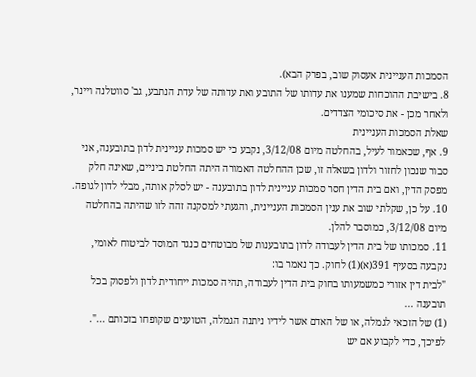הסמכות העניינית אעסוק שוב, בפרק הבא).
8. בישיבת ההוכחות שמענו את עדותו של התובע ואת עדותה של עדת הנתבע, גב' סווטלנה ויינר, ולאחר מכן - את סיכומי הצדדים.
שאלת הסמכות העניינית
9. אף, שכאמור לעיל, בהחלטה מיום 3/12/08, נקבע כי יש סמכות עניינית לדון בתובענה, אני סבור שנכון לחזור ולדון בשאלה זו, שכן ההחלטה האמורה היתה החלטת ביניים, שאינה חלק מפסק הדין, ואם בית הדין חסר סמכות עניינית לדון בתובענה - יש לסלק אותה, מבלי לדון לגופה.
10. על כן, שקלתי שוב את ענין הסמכות העניינית, והגעתי למסקנה זהה לזו שהיתה בהחלטה מיום 3/12/08, כמוסבר להלן.
11. סמכותו של בית הדין לעבודה לדון בתובענות של מבוטחים כנגד המוסד לביטוח לאומי, נקבעה בסעיף 391(א)(1) לחוק. כך נאמר בו:
"לבית דין אזורי כמשמעותו בחוק בית הדין לעבודה, תהיה סמכות ייחודית לדון ולפסוק בכל תובענה ...
(1) של הזכאי לגמלה, או של האדם אשר לידיו ניתנה הגמלה, הטוענים שקופחו בזכותם ...".
לפיכך, כדי לקבוע אם יש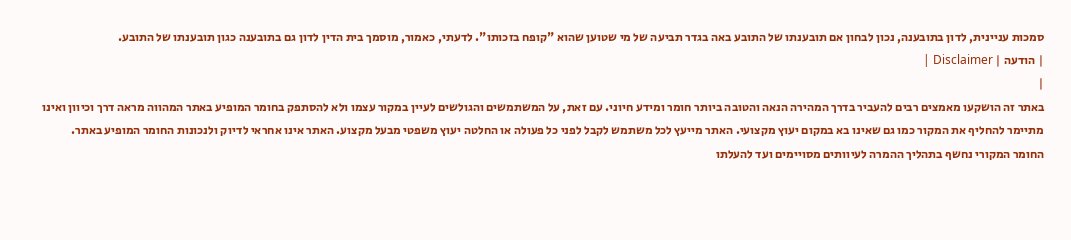סמכות עניינית, לדון בתובענה, נכון לבחון אם תובענתו של התובע באה בגדר תביעה של מי שטוען שהוא "קופח בזכותו". לדעתי, כאמור, מוסמך בית הדין לדון גם בתובענה כגון תובענתו של התובע.
| הודעה | Disclaimer |
|
באתר זה הושקעו מאמצים רבים להעביר בדרך המהירה הנאה והטובה ביותר חומר ומידע חיוני. עם זאת, על המשתמשים והגולשים לעיין במקור עצמו ולא להסתפק בחומר המופיע באתר המהווה מראה דרך וכיוון ואינו מתיימר להחליף את המקור כמו גם שאינו בא במקום יעוץ מקצועי. האתר מייעץ לכל משתמש לקבל לפני כל פעולה או החלטה יעוץ משפטי מבעל מקצוע. האתר אינו אחראי לדיוק ולנכונות החומר המופיע באתר. החומר המקורי נחשף בתהליך ההמרה לעיוותים מסויימים ועד להעלתו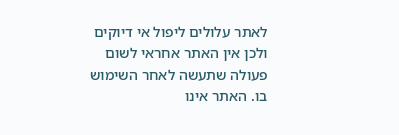לאתר עלולים ליפול אי דיוקים ולכן אין האתר אחראי לשום פעולה שתעשה לאחר השימוש בו. האתר אינו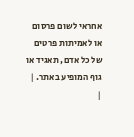אחראי לשום פרסום או לאמיתות פרטים של כל אדם, תאגיד או גוף המופיע באתר. |
|